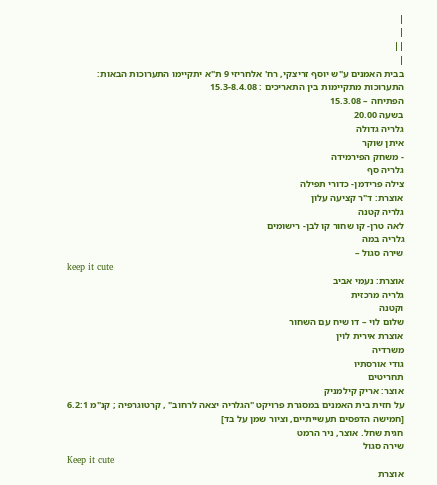|
|
||
|
בבית האמנים ע"ש יוסף זריצקי, רח' אלחריזי 9 ת"א יתקיימו התערוכות הבאות:
התערוכות מתקיימות בין התאריכים : 15.3-8.4.08
הפתיחה – 15.3.08
בשעה 20.00
גלריה גדולה
איתן שוקר
- משחק הפירמידה
גלריה סף
צילה פרידמן- כדורי תפילה
אוצרת: ד"ר קציעה עלון
גלריה קטנה
לאה טרן- קו שחור קו לבן- רישומים
גלריה במה
שירה סגול –
keep it cute
אוצרת: נעמי אביב
גלריה מרכזית
וקטנה
שלום לוי – דו שיח עם השחור
אוצרת אירית לוין
משרדיה
גודי אורסתיו
תחריטים
אוצר: אריק קילמניק
על חזית בית האמנים במסגרת פרויקט "הגלריה יצאה לרחוב" , קרטוגרפיה ; קנ"מ 6.2:1
[חמישה הדפסים תעשייתיים, וציור שמן על בד]
חגית שחל. אוצר, ניר הרמט
שירה סגול
Keep it cute
אוצרת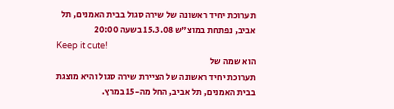תערוכת יחיד ראשונה של שירה סגול בבית האמנים, תל אביב, נפתחת במוצ"ש 15.3.08 בשעה 20:00
Keep it cute!
הוא שמה של
תערוכת יחיד ראשונה של הציירת שירה סגול והיא מוצגת בבית האמנים, תל אביב, החל מה-15 במרץ.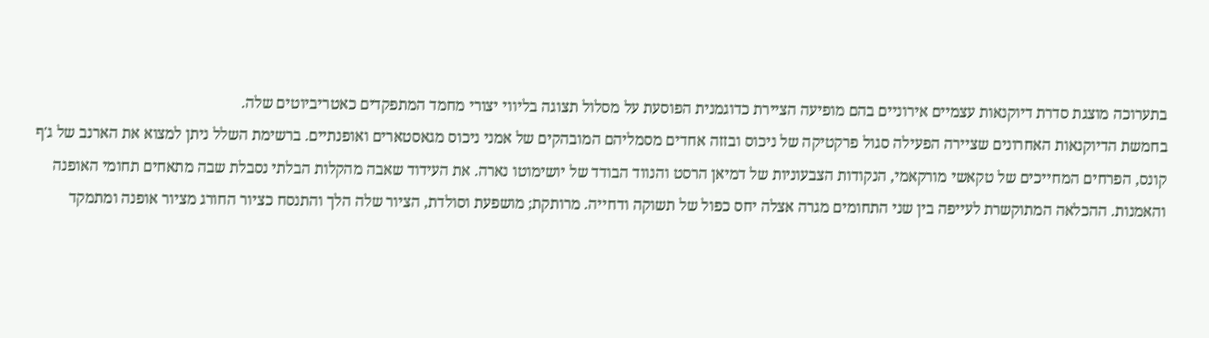בתערוכה מוצגת סדרת דיוקנאות עצמיים אירוניים בהם מופיעה הציירת כדוגמנית הפוסעת על מסלול תצוגה בליווי יצורי מחמד המתפקדים כאטריביוטים שלה.
בחמשת הדיוקנאות האחרונים שציירה הפעילה סגול פרקטיקה של ניכוס ובזזה אחדים מסמליהם המובהקים של אמני ניכוס מגאסטארים ואופנתיים. ברשימת השלל ניתן למצוא את הארנב של ג'ף קונס, הפרחים המחייכים של טקאשי מורקאמי, הנקודות הצבעוניות של דמיאן הרסט והנווד הבודד של יושימוטו נארה. את העידוד שאבה מהקלות הבלתי נסבלת שבה מתאחים תחומי האופנה והאמנות. ההכלאה המתוקשרת לעייפה בין שני התחומים מגרה אצלה יחס כפול של תשוקה ודחייה. מרותקת; מושפעת וסולדת, הציור שלה הלך והתנסח כציור החורג מציור אופנה ומתמקד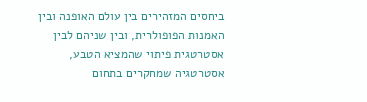ביחסים המזהירים בין עולם האופנה ובין האמנות הפופולרית, ובין שניהם לבין אסטרטגית פיתוי שהמציא הטבע, אסטרטגיה שמחקרים בתחום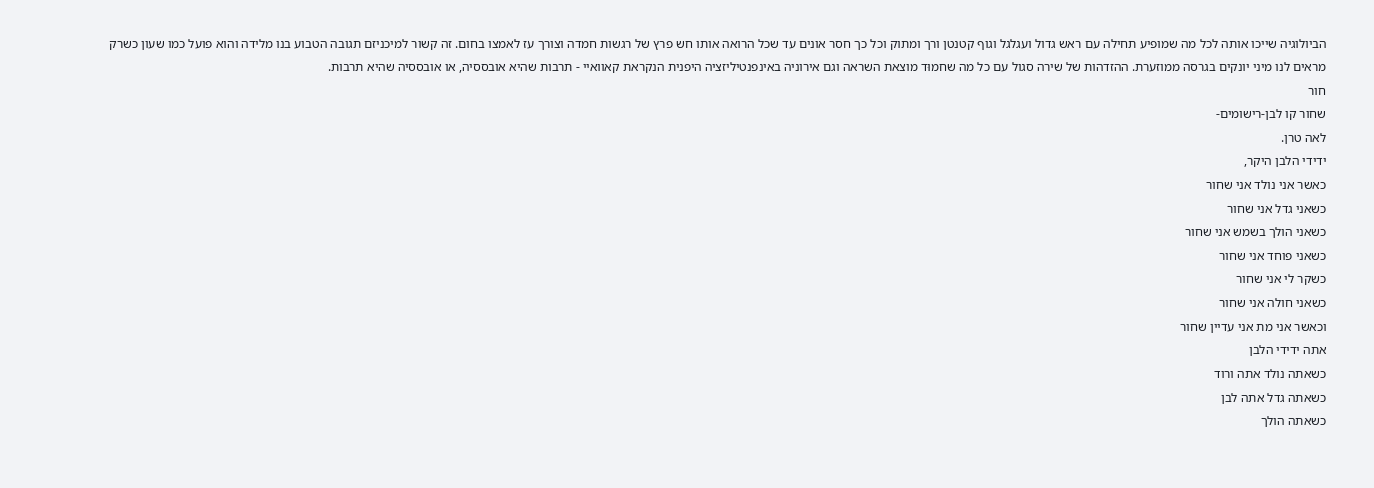הביולוגיה שייכו אותה לכל מה שמופיע תחילה עם ראש גדול ועגלגל וגוף קטנטן ורך ומתוק וכל כך חסר אונים עד שכל הרואה אותו חש פרץ של רגשות חמדה וצורך עז לאמצו בחום. זה קשור למיכניזם תגובה הטבוע בנו מלידה והוא פועל כמו שעון כשרק מראים לנו מיני יונקים בגרסה ממוזערת. ההזדהות של שירה סגול עם כל מה שחמוּד מוצאת השראה וגם אירוניה באינפנטיליזציה היפנית הנקראת קאוואיי - תרבות שהיא אובססיה, או אובססיה שהיא תרבות.
חור
שחור קו לבן-רישומים-
לאה טרן.
ידידי הלבן היקר,
כאשר אני נולד אני שחור
כשאני גדל אני שחור
כשאני הולך בשמש אני שחור
כשאני פוחד אני שחור
כשקר לי אני שחור
כשאני חולה אני שחור
וכאשר אני מת אני עדיין שחור
אתה ידידי הלבן
כשאתה נולד אתה ורוד
כשאתה גדל אתה לבן
כשאתה הולך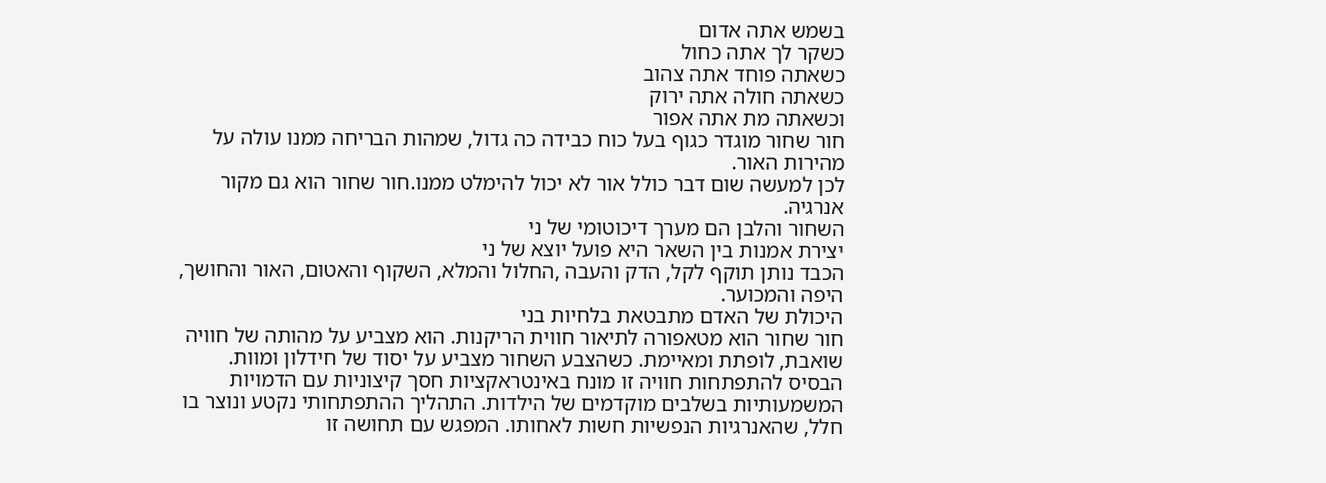בשמש אתה אדום
כשקר לך אתה כחול
כשאתה פוחד אתה צהוב
כשאתה חולה אתה ירוק
וכשאתה מת אתה אפור
חור שחור מוגדר כגוף בעל כוח כבידה כה גדול, שמהות הבריחה ממנו עולה על מהירות האור.
לכן למעשה שום דבר כולל אור לא יכול להימלט ממנו.חור שחור הוא גם מקור אנרגיה.
השחור והלבן הם מערך דיכוטומי של ני
יצירת אמנות בין השאר היא פועל יוצא של ני
הכבד נותן תוקף לקל, הדק והעבה ,החלול והמלא, השקוף והאטום, האור והחושך, היפה והמכוער.
היכולת של האדם מתבטאת בלחיות בני
חור שחור הוא מטאפורה לתיאור חווית הריקנות. הוא מצביע על מהותה של חוויה שואבת, לופתת ומאיימת. כשהצבע השחור מצביע על יסוד של חידלון ומוות. הבסיס להתפתחות חוויה זו מונח באינטראקציות חסך קיצוניות עם הדמויות המשמעותיות בשלבים מוקדמים של הילדות. התהליך ההתפתחותי נקטע ונוצר בו חלל, שהאנרגיות הנפשיות חשות לאחותו. המפגש עם תחושה זו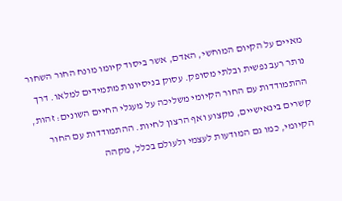מאיים על הקיום המוחשי, האדם, אשר ביסוד קיומו מונח החור השחור נותר רעב נפשית ובלתי מסופק. עסוק בניסיונות מתמידים למלאו. דרך ההתמודדות עם החור הקיומי משליכה על מעגלי החיים השונים: זהות, קשרים בינאישיים, מקצוע ואף הרצון לחיות. ההתמודדות עם החור הקיומי, כמו גם המודעות לעצמי ולעולם בכלל, מקהה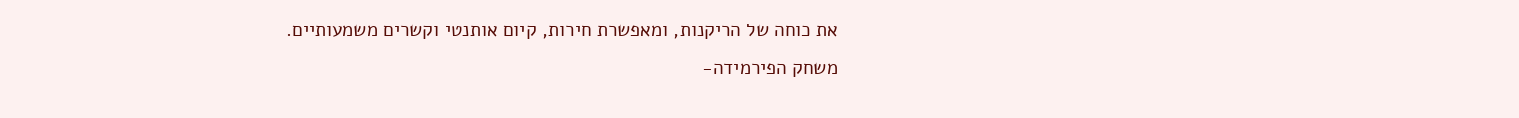את כוחה של הריקנות, ומאפשרת חירות, קיום אותנטי וקשרים משמעותיים.
משחק הפירמידה-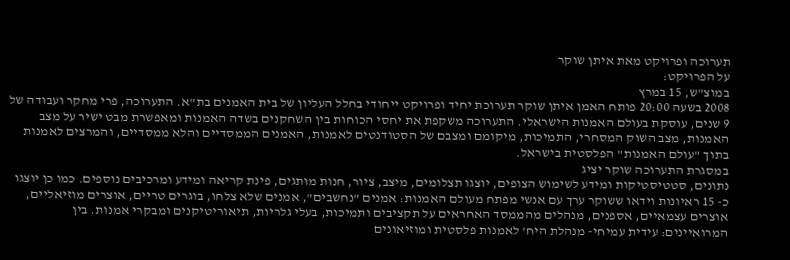תערוכה ופרויקט מאת איתן שוקר
על הפרויקט:
במוצ"ש, 15 במרץ
2008 בשעה 20:00 פותח האמן איתן שוקר תערוכת יחיד ופרויקט ייחודי בחלל העליון של בית האמנים בת"א. התערוכה, פרי מחקר ועבודה של 9 שנים, עוסקת בעולם האמנות הישראלי. התערוכה משקפת את יחסי הכוחות בין השחקנים בשדה האמנות ומאפשרת מבט ישיר על מצב האמנות, מצב השוק המסחרי, התמיכות, מיקומם ומצבם של הסטודנטים לאמנות, האמנים הממסדיים והלא ממסדיים, והמרצים לאמנות בתוך "עולם האמנות" הפלסטית בישראל.
במסגרת התערוכה שוקר יציג
נתונים, סטטיסטיקות ומידע לשימוש הצופים, יוצגו תצלומים, מיצב, ציור, חנות מותגים, פינת קריאה ומידע ומרכיבים נוספים. כמו כן יוצגו
כ- 15 ראיונות וידאו ששוקר ערך עם אנשי מפתח מעולם האמנות: אמנים "נחשבים", אמנים שלא צלחו, בוגרים טריים, אוצרים מוזיאליים, אוצרים עצמאיים, אספנים, מנהלים מהממסד האחראים על תקציבים ותמיכות, בעלי גלריות, תיאוריטיקנים ומבקרי אמנות. בין המרואיינים: עידית עמיחי- מנהלת היח' לאמנות פלסטית ומוזיאונים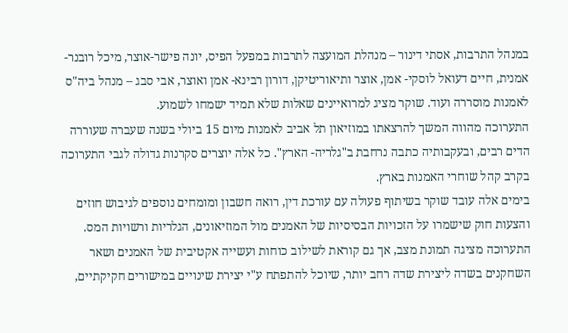במנהל התרבות, אסתי דינור – מנהלת המועצה לתרבות במפעל הפיס, יונה פישר-אוצר, מיכל רובנר- אמנית, חיים דעואל לוסקי- אמן, אוצר ותיאוריטיקן, דורון רבינא- אמן ואוצר, אבי סבג – מנהל ביה"ס לאמנות מוסררה ועוד. שוקר מציג למרואיינים שאלות שלא תמיד ישמחו לשמוע.
התערוכה מהווה המשך להרצאתו במוזיאון תל אביב לאמנות מיום 15 ביולי בשנה שעברה שעוררה הדים רבים, ובעקבותיה כתבה נרחבת ב"גלריה- הארץ". כל אלה יוצרים סקרנות גדולה לגבי התערוכה בקרב קהל שוחרי האמנות בארץ.
בימים אלה עובד שוקר בשיתוף פעולה עם עורכת דין, רואה חשבון ומומחים נוספים לגיבוש חוזים והצעות חוק שישמרו על הזכויות הבסיסיות של האמנים מול המוזיאונים, הגלריות ורשויות המס. התערוכה מציגה תמונת מצב, אך גם קוראת לשילוב כוחות ועשייה אקטיבית של האמנים ושאר השחקנים בשדה ליצירת שדה רחב יותר, שיוכל להתפתח ע"י יצירת שינויים במישורים חקיקתיים,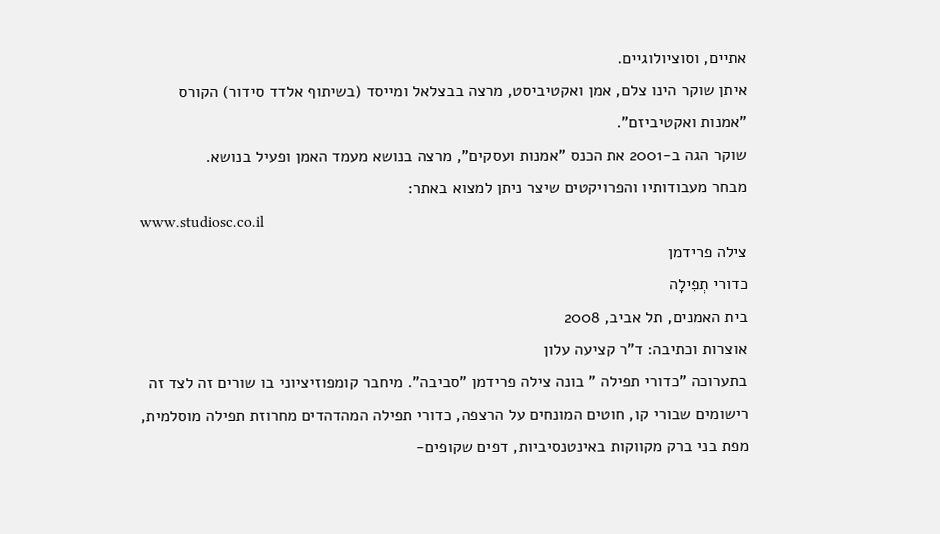אתיים, וסוציולוגיים.
איתן שוקר הינו צלם, אמן ואקטיביסט, מרצה בבצלאל ומייסד (בשיתוף אלדד סידור) הקורס "אמנות ואקטיביזם".
שוקר הגה ב-2001 את הכנס "אמנות ועסקים", מרצה בנושא מעמד האמן ופעיל בנושא.
מבחר מעבודותיו והפרויקטים שיצר ניתן למצוא באתר:
www.studiosc.co.il
צילה פרידמן
כדורי תְפִילָה
בית האמנים, תל אביב, 2008
אוצרות וכתיבה: ד"ר קציעה עלון
בתערוכה "כדורי תפילה " בונה צילה פרידמן "סביבה". מיחבר קומפוזיציוני בו שורים זה לצד זה רישומים שבורי קו, חוטים המונחים על הרצפה, כדורי תפילה המהדהדים מחרוזת תפילה מוסלמית, מפת בני ברק מקווקות באינטנסיביות, דפים שקופים-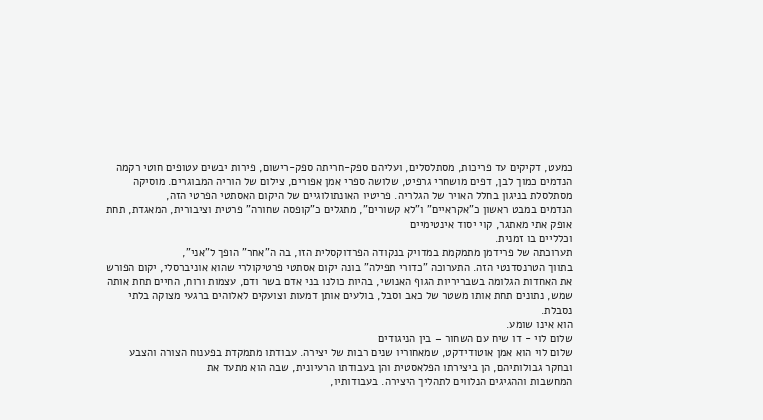כמעט, דקיקים עד פריכות, מסתלסלים, ועליהם ספק-חריתה ספק-רישום, פירות יבשים עטופים חוטי רקמה הנדמים כמוך לבן, דפים מושחרי גרפיט, שלושה ספרי אמן אפורים, צילום של הוריה המבוגרים. מוסיקה מסתלסלת בניגון בחלל האויר של הגלריה. פריטיו האונתולוגיים של היקום האסתטי הפרטי הזה,
הנדמים במבט ראשון כ"אקראיים" ו"לא קשורים", מתגלים כ"קופסה שחורה" פרטית וציבורית, המאגדת, תחת אופק אתי מאתגר, קוי יסוד אינטימיים
וכלליים בו זמנית.
תערוכתה של פרידמן מתמקמת במדויק בנקודה הפרדוקסלית הזו, בה ה"אחר" הופך ל"אני",
בתווך הטרנסדנטי הזה. התערוכה "כדורי תפילה" בונה יקום אסתטי פרטיקולרי שהוא אוניברסלי, יקום הפורש את האחדות הגלומה בשבריריות הגוף האנושי, בהיות כולנו בני אדם בשר ודם, עצמות ורוח, החיים תחת אותה שמש, נתונים תחת אותו משטר של כאב וסבל, בולעים אותן דמעות וצועקים לאלוהים ברגעי מצוקה בלתי נסבלת.
הוא אינו שומע.
שלום לוי - דו שיח עם השחור – בין הניגודים
שלום לוי הוא אמן אוטודידקט, שמאחוריו שנים רבות של יצירה. עבודתו מתמקדת בפענוח הצורה והצבע ובחקר גבולותיהם, הן ביצירתו הפלאסטית והן בעבודתו הרעיונית, שבה הוא מתעד את
המחשבות וההגיגים הנלווים לתהליך היצירה. בעבודותיו,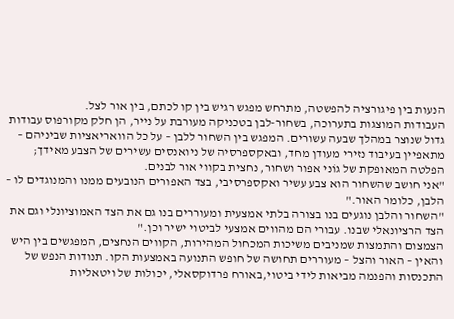הנעות בין פיגורציה להפשטה, מתרחש מפגש רגיש בין קו לכתם, בין אור לצל.
העבודות המוצגות בתערוכה, בשחור-לבן בטכניקה מעורבת על נייר, הן חלק מקורפוס עבודות גדול שנוצר במהלך שבעה עשורים. המפגש בין השחור ללבן – על כל הוואריאציות שביניהם – מתאפיין בעיבוד נזירי מעודן מחד, ובאקספרסיה של ניואנסים עשירים של הצבע מאידך; הפלטה המאופקת של גוֹני אפור ושחור, נחצית בקווי אור לבנים.
"אני חושב שהשחור הוא צבע עשיר ואקספרסיבי, בצד האפורים הנובעים ממנו והמנוגדים לו – הלבן, כלומר האור."
"השחור והלבן נוגעים בנו בצורה בלתי אמצעית ומעוררים בנו גם את הצד האמוציונלי וגם את הצד הרציונאלי שבנו. עבורי הם מהווים אמצעי לביטוי ישיר וכן."
הצמצום והתמצות שמניבים משיכות המכחול המהירות, הקווים הנחצים, המפגשים בין היש והאין – האור והצל – מעוררים תחושה של חופש התנועה באמצעות הקו. תנודות הנפש של התכנסות והפנמה מביאות לידי ביטוי,באורח פרדוקסאלי, יכולות של ויטאליות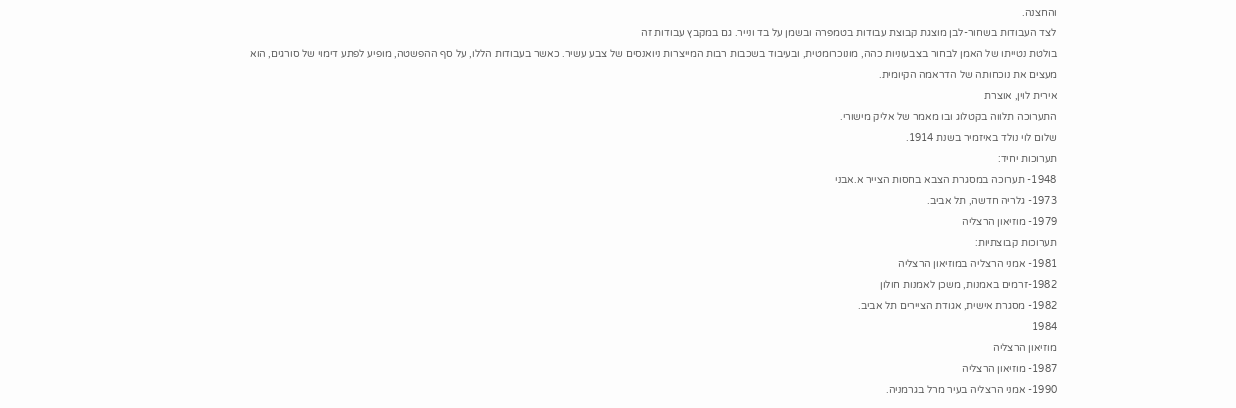והחצנה.
לצד העבודות בשחור-לבן מוצגת קבוצת עבודות בטמפּרה ובשמן על בד ונייר. גם במקבץ עבודות זה
בולטת נטייתו של האמן לבחור בצבעוניות כהה, מונוכרומטית, ובעיבוד בשכבות רבות המייצרות ניואנסים של צבע עשיר. כאשר בעבודות הללו, על סף ההפשטה, מופיע לפתע דימוי של סורגים, הוא מעצים את נוכחותה של הדראמה הקיומית.
אירית לוין, אוצרת
התערוכה תלווה בקטלוג ובו מאמר של אליק מישורי.
שלום לוי נולד באיזמיר בשנת 1914.
תערוכות יחיד:
1948- תערוכה במסגרת הצבא בחסות הצייר א.אבני
1973- גלריה חדשה, תל אביב.
1979- מוזיאון הרצליה
תערוכות קבוצתיות:
1981- אמני הרצליה במוזיאון הרצליה
1982-זרמים באמנות, משכן לאמנות חולון
1982- מסגרת אישית, אגודת הציירים תל אביב.
1984
מוזיאון הרצליה
1987- מוזיאון הרצליה
1990- אמני הרצליה בעיר מרל בגרמניה.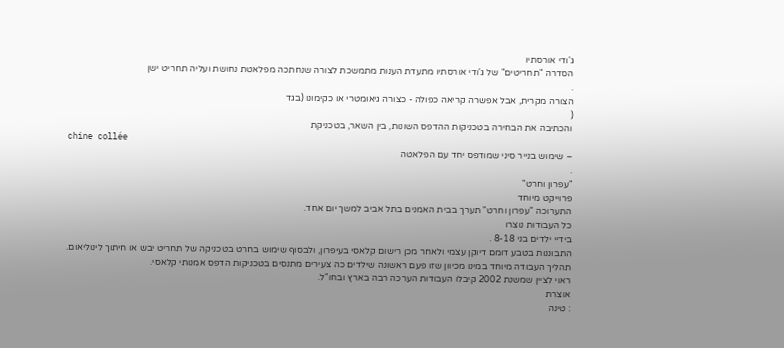ג'ודי אורסתיו
הסדרה "תחריטים" של ג'ודי אורסתיו מתעדת הענות מתמשכת לצורה שנחתכה מפלאטת נחושת ועליה תחריט ישן
.
הצורה מקרית, אבל אפשרה קריאה כפולה - כצורה גיאומטרי או כקימונו (בגד
(
והכתיבה את הבחירה בטכניקות ההדפס השונות, בין השאר, בטכניקת
chine collée
– שימוש בנייר סיני שמודפס יחד עם הפלאטה
.
"עפרון וחרט"
פרוייקט מיוחד
התערוכה "עפרון וחרט" תערך בבית האמנים בתל אביב למשך יום אחד.
כל העבודות נוצרו
בידיי ילדים בני 8-18 .
התבוננות בטבע דומם דיוקן עצמי ולאחר מכן רישום קלאסי בעיפרון, ולבסוף שימוש בחרט בטכניקה של תחריט יבש או חיתוך לינוליאום.
תהליך העבודה מיוחד במינו מכיוון שזו פעם ראשונה שילדים כה צעירים מתנסים בטכניקות הדפס אמנותי קלאסי.
ראוי לציין שמשנת 2002 קיבלו העבודות הערכה רבה בארץ ובחו"ל.
אוצרת
: טינה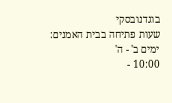בוגדנובסקי
שעות פתיחה בבית האמנים:
ימים ב' - ה'
10:00 -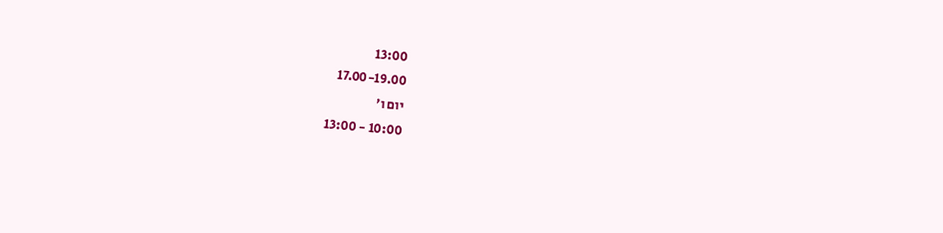13:00
17.00-19.00
יום ו'
10:00 - 13:00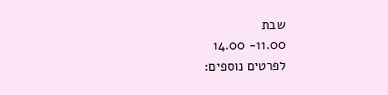שבת
11.00- 14.00
לפרטים נוספים: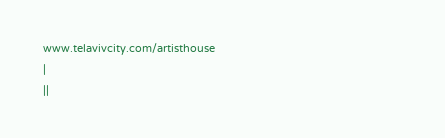www.telavivcity.com/artisthouse
|
||